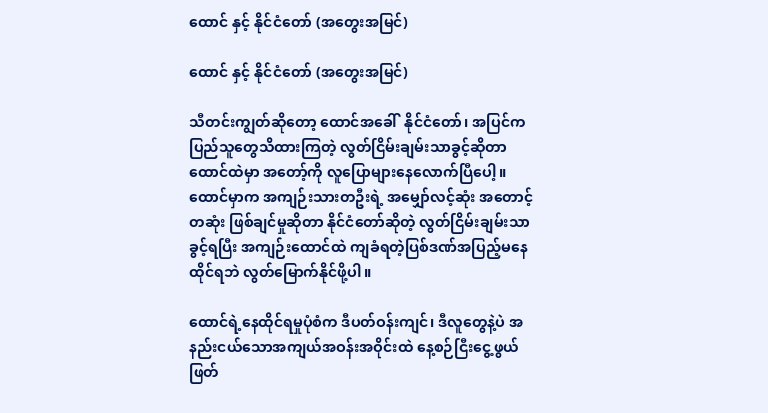ထောင် နှင့် နိုင်ငံတော် (အတွေးအမြင်)

ထောင် နှင့် နိုင်ငံတော် (အတွေးအမြင်)

သီတင်းကျွတ်ဆိုတော့ ထောင်အခေါ်  နိုင်ငံတော်၊ အပြင်က ပြည်သူတွေသိထားကြတဲ့ လွတ်ငြိမ်းချမ်းသာခွင့်ဆိုတာ ထောင်ထဲမှာ အတော့်ကို လူပြောများနေလောက်ပြီပေါ့။ ထောင်မှာက အကျဉ်းသားတဦးရဲ့ အမျှော်လင့်ဆုံး အတောင့်တဆုံး ဖြစ်ချင်မှုဆိုတာ နိုင်ငံတော်ဆိုတဲ့ လွတ်ငြိမ်းချမ်းသာခွင့်ရပြီး အကျဉ်းထောင်ထဲ ကျခံရတဲ့ပြစ်ဒဏ်အပြည့်မနေထိုင်ရဘဲ လွတ်မြောက်နိုင်ဖို့ပါ။

ထောင်ရဲ့နေထိုင်ရမှုပုံစံက ဒီပတ်ဝန်းကျင်၊ ဒီလူတွေနဲ့ပဲ အနည်းငယ်သောအကျယ်အဝန်းအဝိုင်းထဲ နေ့စဉ်ငြီးငွေ့ဖွယ် ဖြတ်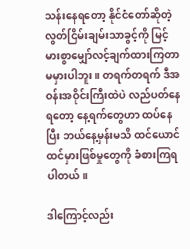သန်းနေရတော့ နိုင်ငံတော်ဆိုတဲ့ လွတ်ငြိမ်းချမ်းသာခွင့်ကို မြင့်မားစွာမျှော်လင့်ချက်ထားကြတာ မမှားပါဘူး။ တရက်တရက် ဒီအဝန်းအဝိုင်းကြီးထဲပဲ လည်ပတ်နေရတော့ နေ့ရက်တွေဟာ ထပ်နေပြီး ဘယ်နေ့မှန်းမသိ ထင်ယောင်ထင်မှားဖြစ်မှုတွေကို ခံစားကြရပါတယ်။

ဒါကြောင့်လည်း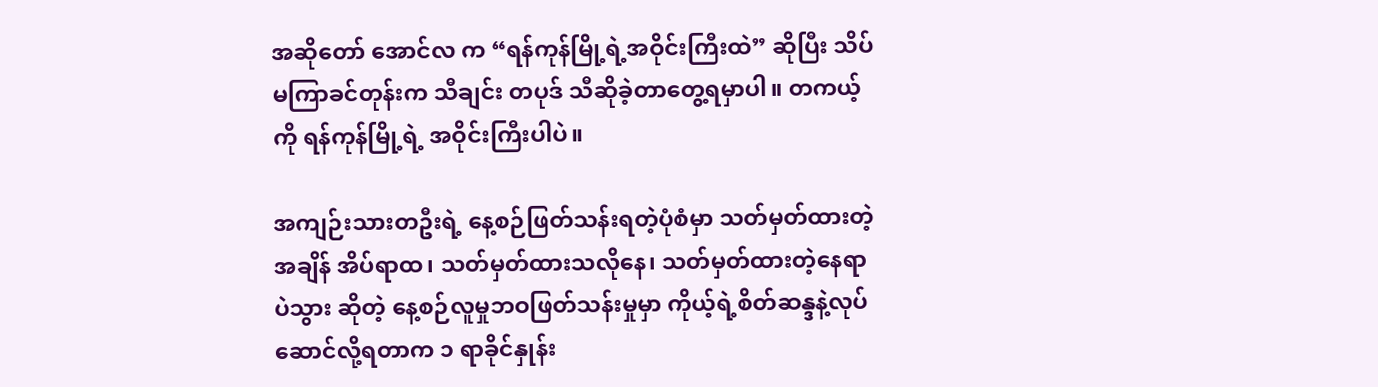အဆိုတော် အောင်လ က “ရန်ကုန်မြို့ရဲ့အဝိုင်းကြီးထဲ” ဆိုပြီး သိပ်မကြာခင်တုန်းက သီချင်း တပုဒ် သီဆိုခဲ့တာတွေ့ရမှာပါ။ တကယ့်ကို ရန်ကုန်မြို့ရဲ့ အဝိုင်းကြီးပါပဲ။

အကျဉ်းသားတဦးရဲ့ နေ့စဉ်ဖြတ်သန်းရတဲ့ပုံစံမှာ သတ်မှတ်ထားတဲ့အချိန် အိပ်ရာထ၊ သတ်မှတ်ထားသလိုနေ၊ သတ်မှတ်ထားတဲ့နေရာပဲသွား ဆိုတဲ့ နေ့စဉ်လူမှုဘဝဖြတ်သန်းမှုမှာ ကိုယ့်ရဲ့စိတ်ဆန္ဒနဲ့လုပ်ဆောင်လို့ရတာက ၁ ရာခိုင်နှုန်း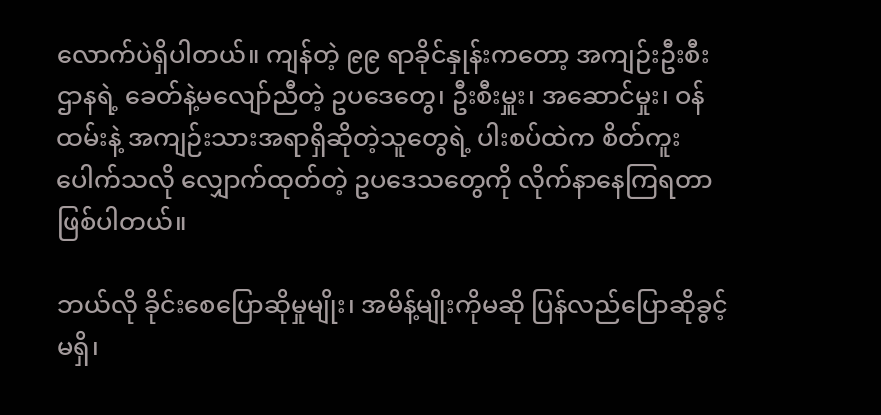လောက်ပဲရှိပါတယ်။ ကျန်တဲ့ ၉၉ ရာခိုင်နှုန်းကတော့ အကျဉ်းဦးစီးဌာနရဲ့ ခေတ်နဲ့မလျော်ညီတဲ့ ဥပဒေတွေ၊ ဦးစီးမှူး၊ အဆောင်မှုး၊ ဝန်ထမ်းနဲ့ အကျဉ်းသားအရာရှိဆိုတဲ့သူတွေရဲ့ ပါးစပ်ထဲက စိတ်ကူးပေါက်သလို လျှောက်ထုတ်တဲ့ ဥပဒေသတွေကို လိုက်နာနေကြရတာ ဖြစ်ပါတယ်။

ဘယ်လို ခိုင်းစေပြောဆိုမှုမျိုး၊ အမိန့်မျိုးကိုမဆို ပြန်လည်ပြောဆိုခွင့်မရှိ၊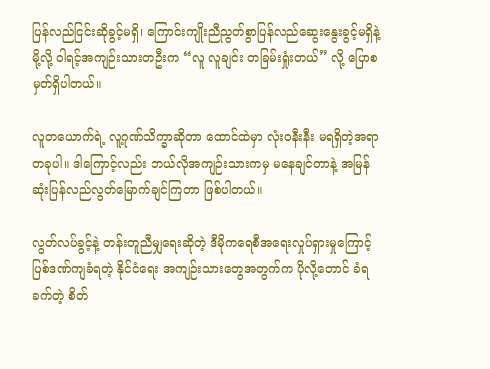ပြန်လည်ငြင်းဆိုခွင့်မရှိ၊ ကြောင်းကျိုးညီညွတ်စွာပြန်လည်ဆွေးနွေးခွင့်မရှိနဲ့မို့လို့ ဝါရင့်အကျဉ်းသားတဦးက “လူ လူချင်း တခြမ်းရှုံးတယ်” လို့ ပြောစမှတ်ရှိပါတယ်။

လူတယောက်ရဲ့ လူ့ဂုဏ်သိက္ခာဆိုတာ ထောင်ထဲမှာ လုံးဝနီးနီး မရရှိတဲ့အရာတခုပါ။ ဒါကြောင့်လည်း ဘယ်လိုအကျဉ်းသားကမှ မနေချင်တာနဲ့ အမြန်ဆုံးပြန်လည်လွတ်မြောက်ချင်ကြတာ ဖြစ်ပါတယ်။

လွတ်လပ်ခွင့်နဲ့ တန်းတူညီမျှရေးဆိုတဲ့ ဒီမိုကရေစီအရေးလှုပ်ရှားမှုကြောင့် ပြစ်ဒဏ်ကျခံရတဲ့ နိုင်ငံရေး အကျဉ်းသားတွေအတွက်က ပိုလို့တောင် ခံရခက်တဲ့ စိတ်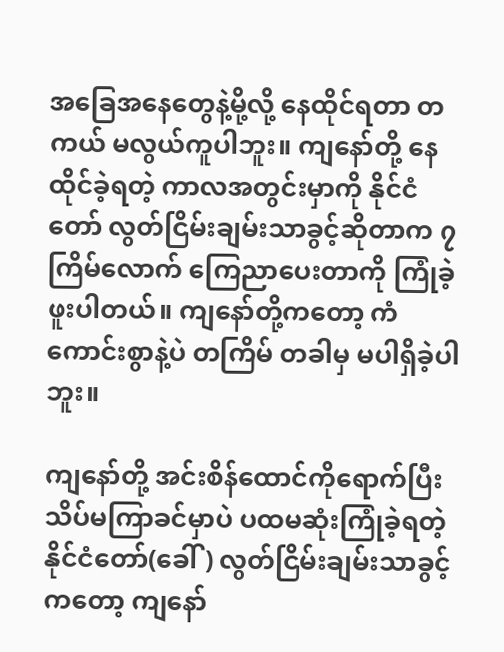အခြေအနေတွေနဲ့မို့လို့ နေထိုင်ရတာ တကယ် မလွယ်ကူပါဘူး။ ကျနော်တို့ နေထိုင်ခဲ့ရတဲ့ ကာလအတွင်းမှာကို နိုင်ငံတော် လွတ်ငြိမ်းချမ်းသာခွင့်ဆိုတာက ၇ ကြိမ်လောက် ကြေညာပေးတာကို ကြုံခဲ့ဖူးပါတယ်။ ကျနော်တို့ကတော့ ကံကောင်းစွာနဲ့ပဲ တကြိမ် တခါမှ မပါရှိခဲ့ပါဘူး။

ကျနော်တို့ အင်းစိန်ထောင်ကိုရောက်ပြီး သိပ်မကြာခင်မှာပဲ ပထမဆုံးကြုံခဲ့ရတဲ့နိုင်ငံတော်(ခေါ်) လွတ်ငြိမ်းချမ်းသာခွင့်ကတော့ ကျနော်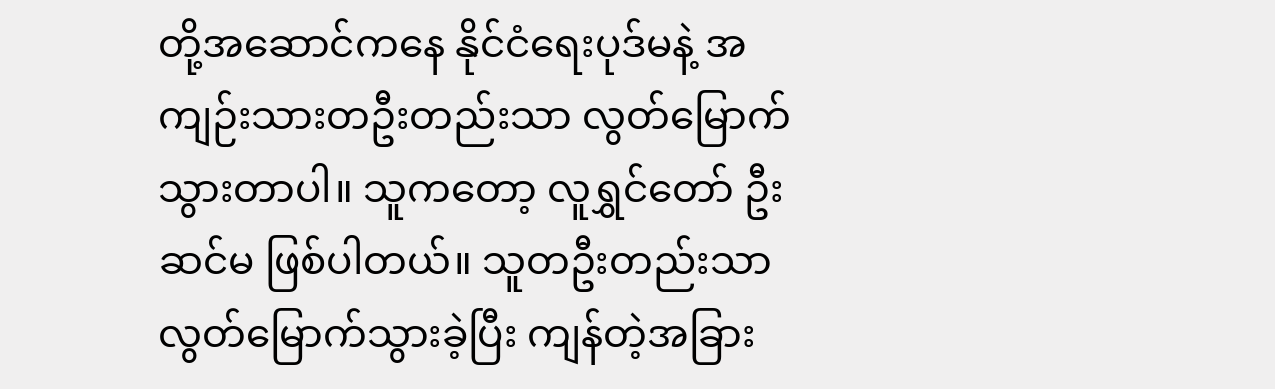တို့အဆောင်ကနေ နိုင်ငံရေးပုဒ်မနဲ့ အကျဉ်းသားတဦးတည်းသာ လွတ်မြောက်သွားတာပါ။ သူကတော့ လူရွှင်တော် ဦးဆင်မ ဖြစ်ပါတယ်။ သူတဦးတည်းသာ လွတ်မြောက်သွားခဲ့ပြီး ကျန်တဲ့အခြား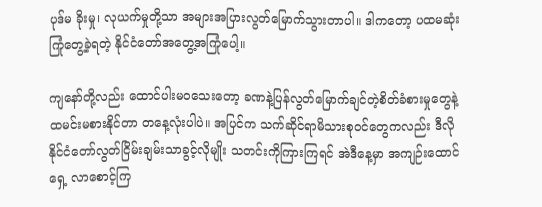ပုဒ်မ ခိုးမှု၊ လုယက်မှုတို့သာ အများအပြားလွတ်မြောက်သွားတာပါ။ ဒါကတော့ ပထမဆုံးကြုံတွေ့ခဲ့ရတဲ့ နိုင်ငံတော်အတွေ့အကြုံပေါ့။

ကျနော်တို့လည်း ထောင်ပါးမဝသေးတော့ ခဏနဲ့ပြန်လွတ်မြောက်ချင်တဲ့စိတ်ခံစားမှုတွေနဲ့ ထမင်းမစားနိုင်တာ တနေ့လုံးပါပဲ။ အပြင်က သက်ဆိုင်ရာမိသားစုဝင်တွေကလည်း ဒီလိုနိုင်ငံတော်လွတ်ငြိမ်းချမ်းသာခွင့်လိုမျိုး သတင်းကိုကြားကြရင် အဲဒီနေ့မှာ အကျဉ်းထောင်ရှေ့ လာစောင့်ကြ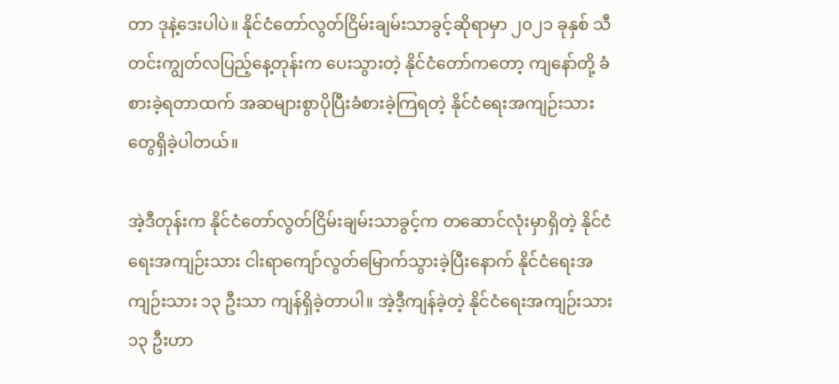တာ ဒုနဲ့ဒေးပါပဲ။ နိုင်ငံတော်လွတ်ငြိမ်းချမ်းသာခွင့်ဆိုရာမှာ ၂၀၂၁ ခုနှစ် သီတင်းကျွတ်လပြည့်နေ့တုန်းက ပေးသွားတဲ့ နိုင်ငံတော်ကတော့ ကျနော်တို့ ခံစားခဲ့ရတာထက် အဆများစွာပိုပြီးခံစားခဲ့ကြရတဲ့ နိုင်ငံရေးအကျဉ်းသားတွေရှိခဲ့ပါတယ်။

အဲ့ဒီတုန်းက နိုင်ငံတော်လွတ်ငြိမ်းချမ်းသာခွင့်က တဆောင်လုံးမှာရှိတဲ့ နိုင်ငံရေးအကျဉ်းသား ငါးရာကျော်လွတ်မြောက်သွားခဲ့ပြီးနောက် နိုင်ငံရေးအကျဉ်းသား ၁၃ ဦးသာ ကျန်ရှိခဲ့တာပါ။ အဲ့ဒီ့ကျန်ခဲ့တဲ့ နိုင်ငံရေးအကျဉ်းသား ၁၃ ဦးဟာ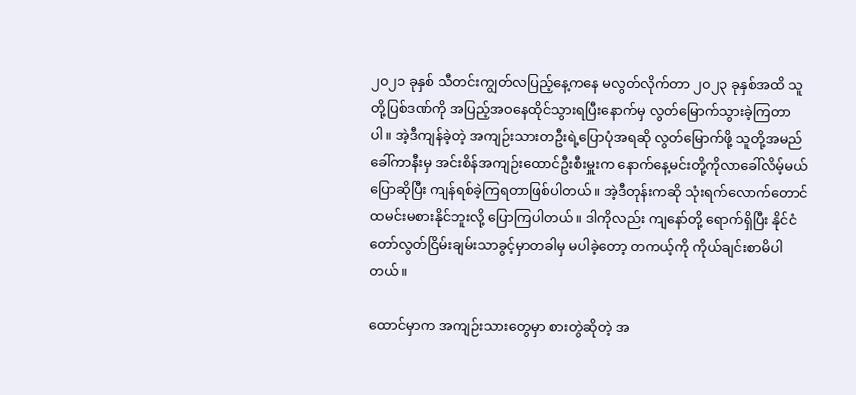၂၀၂၁ ခုနှစ် သီတင်းကျွတ်လပြည့်နေ့ကနေ မလွတ်လိုက်တာ ၂၀၂၃ ခုနှစ်အထိ သူတို့ပြစ်ဒဏ်ကို အပြည့်အဝနေထိုင်သွားရပြီးနောက်မှ လွတ်မြောက်သွားခဲ့ကြတာပါ။ အဲ့ဒီကျန်ခဲ့တဲ့ အကျဉ်းသားတဦးရဲ့ပြောပုံအရဆို လွတ်မြောက်ဖို့ သူတို့အမည်ခေါ်ကာနီးမှ အင်းစိန်အကျဉ်းထောင်ဦးစီးမှူးက နောက်နေ့မင်းတို့ကိုလာခေါ်လိမ့်မယ်ပြောဆိုပြီး ကျန်ရစ်ခဲ့ကြရတာဖြစ်ပါတယ်။ အဲ့ဒီတုန်းကဆို သုံးရက်လောက်တောင် ထမင်းမစားနိုင်ဘူးလို့ ပြောကြပါတယ်။ ဒါကိုလည်း ကျနော်တို့ ရောက်ရှိပြီး နိုင်ငံတော်လွတ်ငြိမ်းချမ်းသာခွင့်မှာတခါမှ မပါခဲ့တော့ တကယ့်ကို ကိုယ်ချင်းစာမိပါတယ်။

ထောင်မှာက အကျဉ်းသားတွေမှာ စားတွဲဆိုတဲ့ အ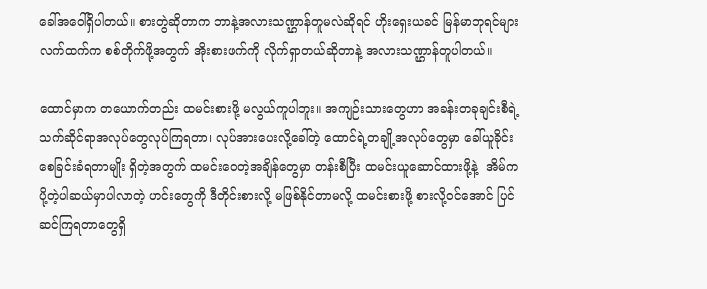ခေါ်အဝေါ်ရှိပါတယ်။ စားတွဲဆိုတာက ဘာနဲ့အလားသဏ္ဌာန်တူမလဲဆိုရင် ဟိုးရှေးယခင် မြန်မာဘုရင်များလက်ထက်က စစ်တိုက်ဖို့အတွက် အိုးစားဖက်ကို လိုက်ရှာတယ်ဆိုတာနဲ့ အလားသဏ္ဌာန်တူပါတယ်။

ထောင်မှာက တယောက်တည်း ထမင်းစားဖို့ မလွယ်ကူပါဘူး။ အကျဉ်းသားတွေဟာ အခန်းတခုချင်းစီရဲ့ သက်ဆိုင်ရာအလုပ်တွေလုပ်ကြရတာ၊ လုပ်အားပေးလို့ခေါ်တဲ့ ထောင်ရဲ့တချို့အလုပ်တွေမှာ ခေါ်ယူခိုင်းစေခြင်းခံရတာမျိုး ရှိတဲ့အတွက် ထမင်းဝေတဲ့အချိန်တွေမှာ တန်းစီပြီး ထမင်းယူဆောင်ထားဖို့နဲ့  အိမ်ကပို့တဲ့ပါဆယ်မှာပါလာတဲ့ ဟင်းတွေကို ဒီတိုင်းစားလို့ မဖြစ်နိုင်တာမလို့ ထမင်းစားဖို့ စားလို့ဝင်အောင် ပြင်ဆင်ကြရတာတွေရှိ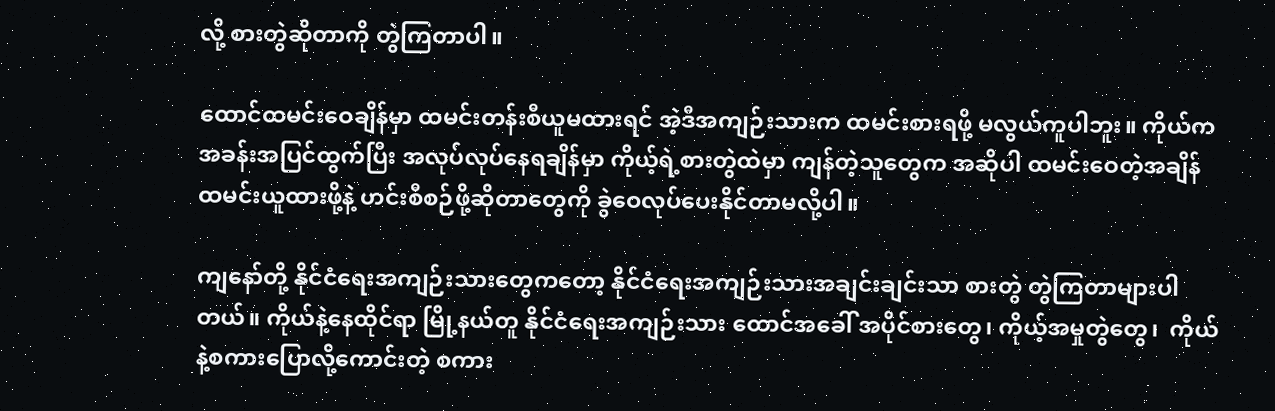လို့ စားတွဲဆိုတာကို တွဲကြတာပါ။

ထောင်ထမင်းဝေချိန်မှာ ထမင်းတန်းစီယူမထားရင် အဲ့ဒီအကျဉ်းသားက ထမင်းစားရဖို့ မလွယ်ကူပါဘူး။ ကိုယ်ကအခန်းအပြင်ထွက်ပြီး အလုပ်လုပ်နေရချိန်မှာ ကိုယ့်ရဲ့စားတွဲထဲမှာ ကျန်တဲ့သူတွေက အဆိုပါ ထမင်းဝေတဲ့အချိန် ထမင်းယူထားဖို့နဲ့ ဟင်းစီစဉ်ဖို့ဆိုတာတွေကို ခွဲဝေလုပ်ပေးနိုင်တာမလို့ပါ။

ကျနော်တို့ နိုင်ငံရေးအကျဉ်းသားတွေကတော့ နိုင်ငံရေးအကျဉ်းသားအချင်းချင်းသာ စားတွဲ တွဲကြတာများပါတယ်။ ကိုယ်နဲ့နေထိုင်ရာ မြို့နယ်တူ နိုင်ငံရေးအကျဉ်းသား ထောင်အခေါ် အပိုင်စားတွေ၊ ကိုယ့်အမှုတွဲတွေ၊  ကိုယ်နဲ့စကားပြောလို့ကောင်းတဲ့ စကား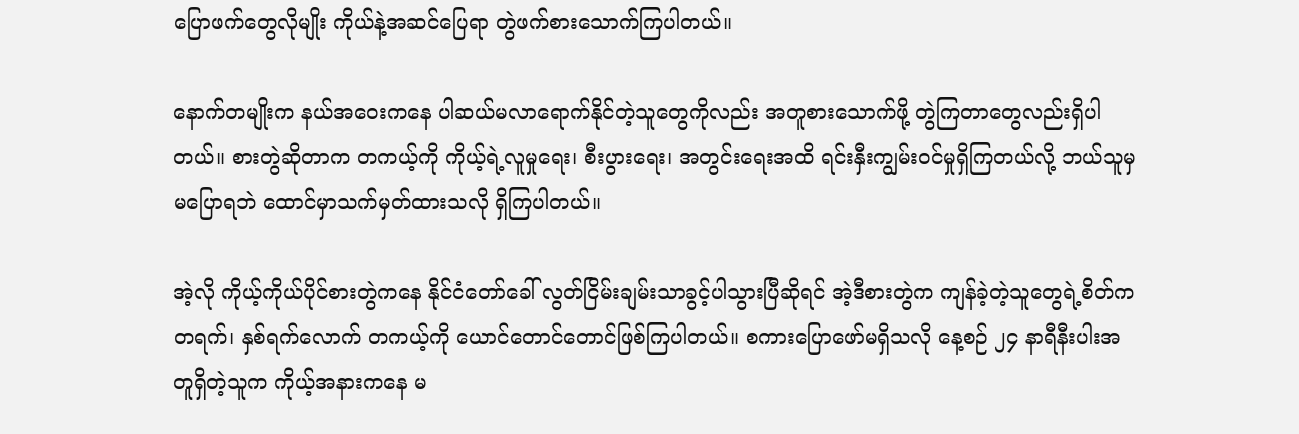ပြောဖက်တွေလိုမျိုး ကိုယ်နဲ့အဆင်ပြေရာ တွဲဖက်စားသောက်ကြပါတယ်။

နောက်တမျိုးက နယ်အဝေးကနေ ပါဆယ်မလာရောက်နိုင်တဲ့သူတွေကိုလည်း အတူစားသောက်ဖို့ တွဲကြတာတွေလည်းရှိပါတယ်။ စားတွဲဆိုတာက တကယ့်ကို ကိုယ့်ရဲ့လူမှုရေး၊ စီးပွားရေး၊ အတွင်းရေးအထိ ရင်းနှီးကျွမ်းဝင်မှုရှိကြတယ်လို့ ဘယ်သူမှမပြောရဘဲ ထောင်မှာသက်မှတ်ထားသလို ရှိကြပါတယ်။

အဲ့လို ကိုယ့်ကိုယ်ပိုင်စားတွဲကနေ နိုင်ငံတော်ခေါ် လွတ်ငြိမ်းချမ်းသာခွင့်ပါသွားပြီဆိုရင် အဲ့ဒီစားတွဲက ကျန်ခဲ့တဲ့သူတွေရဲ့စိတ်က တရက်၊ နှစ်ရက်လောက် တကယ့်ကို ယောင်တောင်တောင်ဖြစ်ကြပါတယ်။ စကားပြောဖော်မရှိသလို နေ့စဉ် ၂၄ နာရီနီးပါးအတူရှိတဲ့သူက ကိုယ့်အနားကနေ မ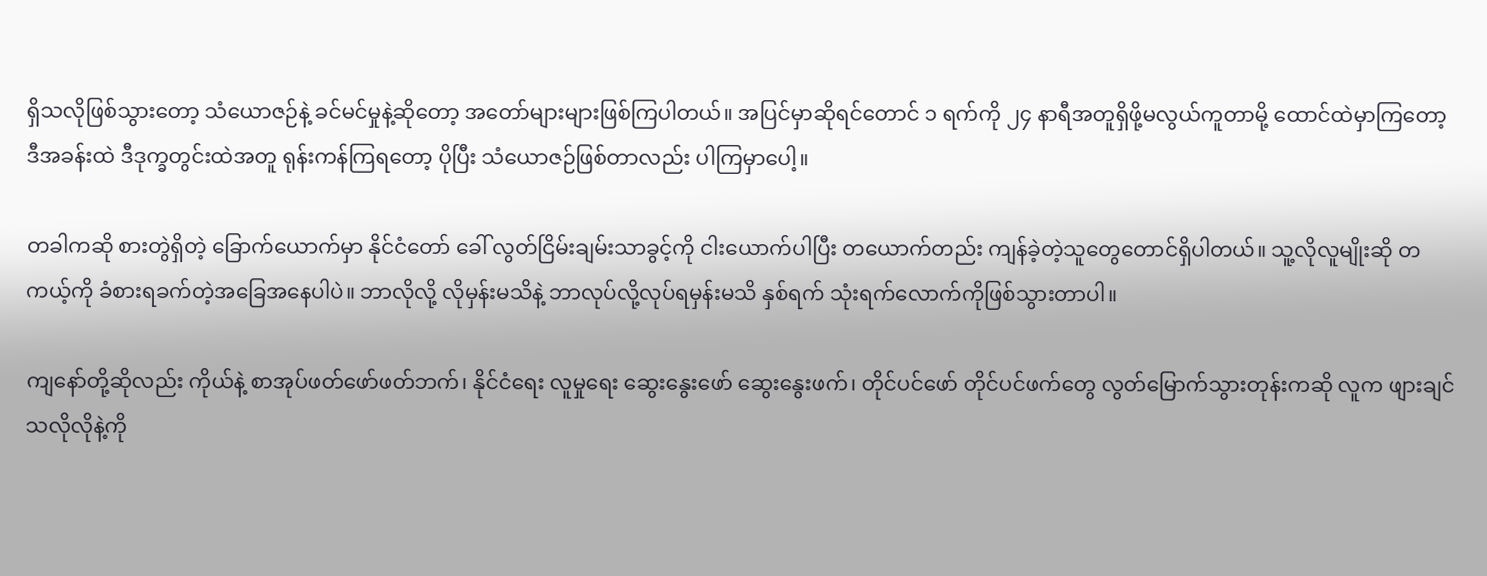ရှိသလိုဖြစ်သွားတော့ သံယောဇဉ်နဲ့ ခင်မင်မှုနဲ့ဆိုတော့ အတော်များများဖြစ်ကြပါတယ်။ အပြင်မှာဆိုရင်တောင် ၁ ရက်ကို ၂၄ နာရီအတူရှိဖို့မလွယ်ကူတာမို့ ထောင်ထဲမှာကြတော့ ဒီအခန်းထဲ ဒီဒုက္ခတွင်းထဲအတူ ရုန်းကန်ကြရတော့ ပိုပြီး သံယောဇဉ်ဖြစ်တာလည်း ပါကြမှာပေါ့။

တခါကဆို စားတွဲရှိတဲ့ ခြောက်ယောက်မှာ နိုင်ငံတော် ခေါ် လွတ်ငြိမ်းချမ်းသာခွင့်ကို ငါးယောက်ပါပြီး တယောက်တည်း ကျန်ခဲ့တဲ့သူတွေတောင်ရှိပါတယ်။ သူ့လိုလူမျိုးဆို တကယ့်ကို ခံစားရခက်တဲ့အခြေအနေပါပဲ။ ဘာလိုလို့ လိုမှန်းမသိနဲ့ ဘာလုပ်လို့လုပ်ရမှန်းမသိ နှစ်ရက် သုံးရက်လောက်ကိုဖြစ်သွားတာပါ။

ကျနော်တို့ဆိုလည်း ကိုယ်နဲ့ စာအုပ်ဖတ်ဖော်ဖတ်ဘက်၊ နိုင်ငံရေး လူမှုရေး ဆွေးနွေးဖော် ဆွေးနွေးဖက်၊ တိုင်ပင်ဖော် တိုင်ပင်ဖက်တွေ လွတ်မြောက်သွားတုန်းကဆို လူက ဖျားချင်သလိုလိုနဲ့ကို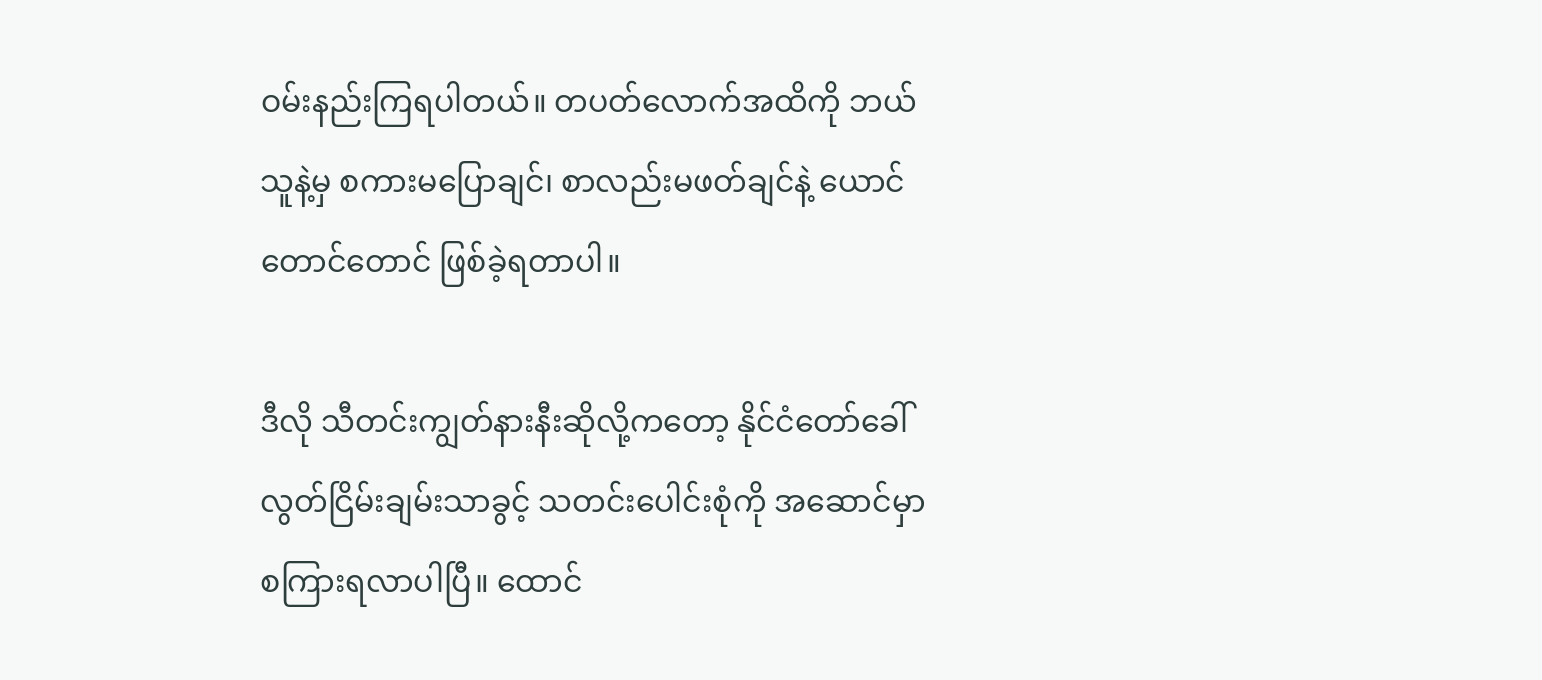ဝမ်းနည်းကြရပါတယ်။ တပတ်လောက်အထိကို ဘယ်သူနဲ့မှ စကားမပြောချင်၊ စာလည်းမဖတ်ချင်နဲ့ ယောင်တောင်တောင် ဖြစ်ခဲ့ရတာပါ။

ဒီလို သီတင်းကျွတ်နားနီးဆိုလို့ကတော့ နိုင်ငံတော်ခေါ် လွတ်ငြိမ်းချမ်းသာခွင့် သတင်းပေါင်းစုံကို အဆောင်မှာ စကြားရလာပါပြီ။ ထောင်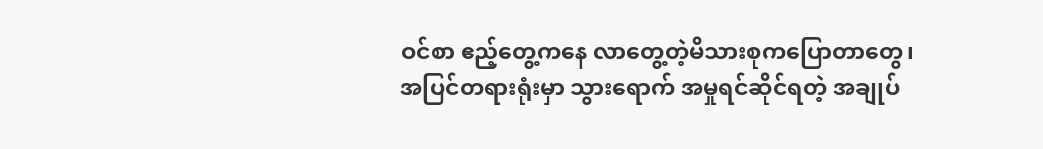ဝင်စာ ဧည့်တွေ့ကနေ လာတွေ့တဲ့မိသားစုကပြောတာတွေ၊ အပြင်တရားရုံးမှာ သွားရောက် အမှုရင်ဆိုင်ရတဲ့ အချုပ်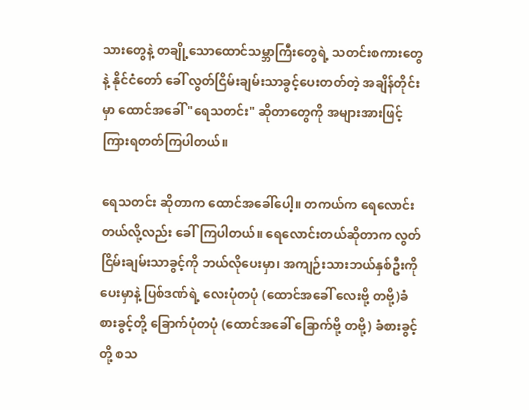သားတွေနဲ့ တချို့သောထောင်သမ္ဘာကြီးတွေရဲ့ သတင်းစကားတွေနဲ့ နိုင်ငံတော် ခေါ် လွတ်ငြိမ်းချမ်းသာခွင့်ပေးတတ်တဲ့ အချိန်တိုင်းမှာ ထောင်အခေါ် "ရေသတင်း" ဆိုတာတွေကို အများအားဖြင့် ကြားရတတ်ကြပါတယ်။

ရေသတင်း ဆိုတာက ထောင်အခေါ်ပေါ့။ တကယ်က ရေလောင်းတယ်လို့လည်း ခေါ်ကြပါတယ်။ ရေလောင်းတယ်ဆိုတာက လွတ်ငြိမ်းချမ်းသာခွင့်ကို ဘယ်လိုပေးမှာ၊ အကျဉ်းသားဘယ်နှစ်ဦးကိုပေးမှာနဲ့ ပြစ်ဒဏ်ရဲ့ လေးပုံတပုံ (ထောင်အခေါ် လေးဗို့ တဗို့)ခံစားခွင့်တို့ ခြောက်ပုံတပုံ (ထောင်အခေါ် ခြောက်ဗို့ တဗို့) ခံစားခွင့်တို့ စသ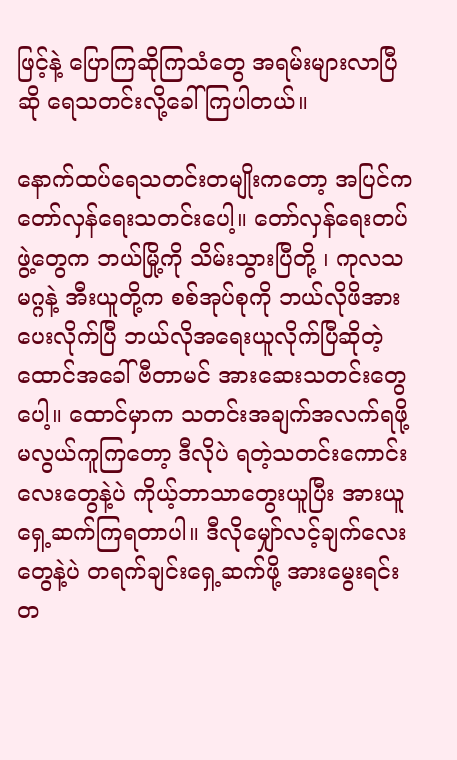ဖြင့်နဲ့ ပြောကြဆိုကြသံတွေ အရမ်းများလာပြီဆို ရေသတင်းလို့ခေါ်ကြပါတယ်။

နောက်ထပ်ရေသတင်းတမျိုးကတော့ အပြင်က တော်လှန်ရေးသတင်းပေါ့။ တော်လှန်ရေးတပ်ဖွဲ့တွေက ဘယ်မြို့ကို သိမ်းသွားပြီတို့ ၊ ကုလသမဂ္ဂနဲ့ အီးယူတို့က စစ်အုပ်စုကို ဘယ်လိုဖိအားပေးလိုက်ပြီ ဘယ်လိုအရေးယူလိုက်ပြီဆိုတဲ့ ထောင်အခေါ် ဗီတာမင် အားဆေးသတင်းတွေပေါ့။ ထောင်မှာက သတင်းအချက်အလက်ရဖို့မလွယ်ကူကြတော့ ဒီလိုပဲ ရတဲ့သတင်းကောင်းလေးတွေနဲ့ပဲ ကိုယ့်ဘာသာတွေးယူပြီး အားယူရှေ့ဆက်ကြရတာပါ။ ဒီလိုမျှော်လင့်ချက်လေးတွေနဲ့ပဲ တရက်ချင်းရှေ့ဆက်ဖို့ အားမွေးရင်း တ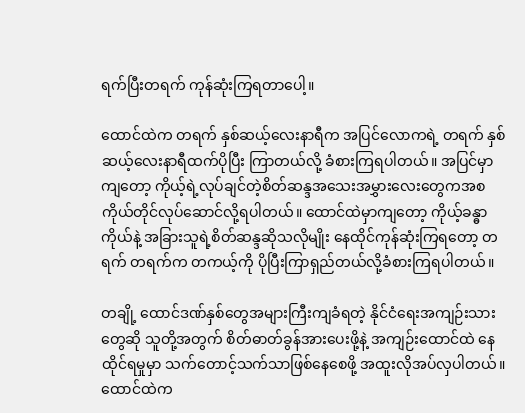ရက်ပြီးတရက် ကုန်ဆုံးကြရတာပေါ့။

ထောင်ထဲက တရက် နှစ်ဆယ့်လေးနာရီက အပြင်လောကရဲ့ တရက် နှစ်ဆယ့်လေးနာရီထက်ပိုပြီး ကြာတယ်လို့ ခံစားကြရပါတယ်။ အပြင်မှာကျတော့ ကိုယ့်ရဲ့လုပ်ချင်တဲ့စိတ်ဆန္ဒအသေးအမွှားလေးတွေကအစ ကိုယ်တိုင်လုပ်ဆောင်လို့ရပါတယ်။ ထောင်ထဲမှာကျတော့ ကိုယ့်ခန္ဓာကိုယ်နဲ့ အခြားသူရဲ့စိတ်ဆန္ဒဆိုသလိုမျိုး နေထိုင်ကုန်ဆုံးကြရတော့ တရက် တရက်က တကယ့်ကို ပိုပြီးကြာရှည်တယ်လို့ခံစားကြရပါတယ်။

တချို့ ထောင်ဒဏ်နှစ်တွေအများကြီးကျခံရတဲ့ နိုင်ငံရေးအကျဉ်းသားတွေဆို သူတို့အတွက် စိတ်ဓာတ်ခွန်အားပေးဖို့နဲ့ အကျဉ်းထောင်ထဲ နေထိုင်ရမှုမှာ သက်တောင့်သက်သာဖြစ်နေစေဖို့ အထူးလိုအပ်လှပါတယ်။ ထောင်ထဲက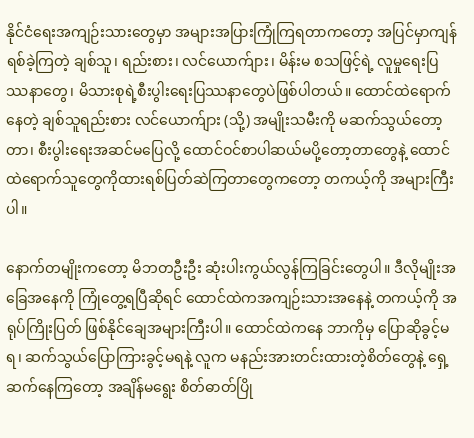နိုင်ငံရေးအကျဉ်းသားတွေမှာ အများအပြားကြုံကြရတာကတော့ အပြင်မှာကျန်ရစ်ခဲ့ကြတဲ့ ချစ်သူ၊ ရည်းစား၊ လင်ယောက်ျား၊ မိန်းမ စသဖြင့်ရဲ့ လူမှုရေးပြဿနာတွေ၊ မိသားစုရဲ့စီးပွါးရေးပြဿနာတွေပဲဖြစ်ပါတယ်။ ထောင်ထဲရောက်နေတဲ့ ချစ်သူရည်းစား လင်ယောက်ျား (သို့) အမျိုးသမီးကို မဆက်သွယ်တော့တာ၊ စီးပွါးရေးအဆင်မပြေလို့ ထောင်ဝင်စာပါဆယ်မပို့တော့တာတွေနဲ့ ထောင်ထဲရောက်သူတွေကိုထားရစ်ပြတ်ဆဲကြတာတွေကတော့ တကယ့်ကို အများကြီးပါ။

နောက်တမျိုးကတော့ မိဘတဦးဦး ဆုံးပါးကွယ်လွန်ကြခြင်းတွေပါ။ ဒီလိုမျိုးအခြေအနေကို ကြုံတွေ့ရပြီဆိုရင် ထောင်ထဲကအကျဉ်းသားအနေနဲ့ တကယ့်ကို အရုပ်ကြိုးပြတ် ဖြစ်နိုင်ချေအများကြီးပါ။ ထောင်ထဲကနေ ဘာကိုမှ ပြောဆိုခွင့်မရ၊ ဆက်သွယ်ပြောကြားခွင့်မရနဲ့ လူက မနည်းအားတင်းထားတဲ့စိတ်တွေနဲ့ ရှေ့ဆက်နေကြတော့ အချိန်မရွေး စိတ်ဓာတ်ပြို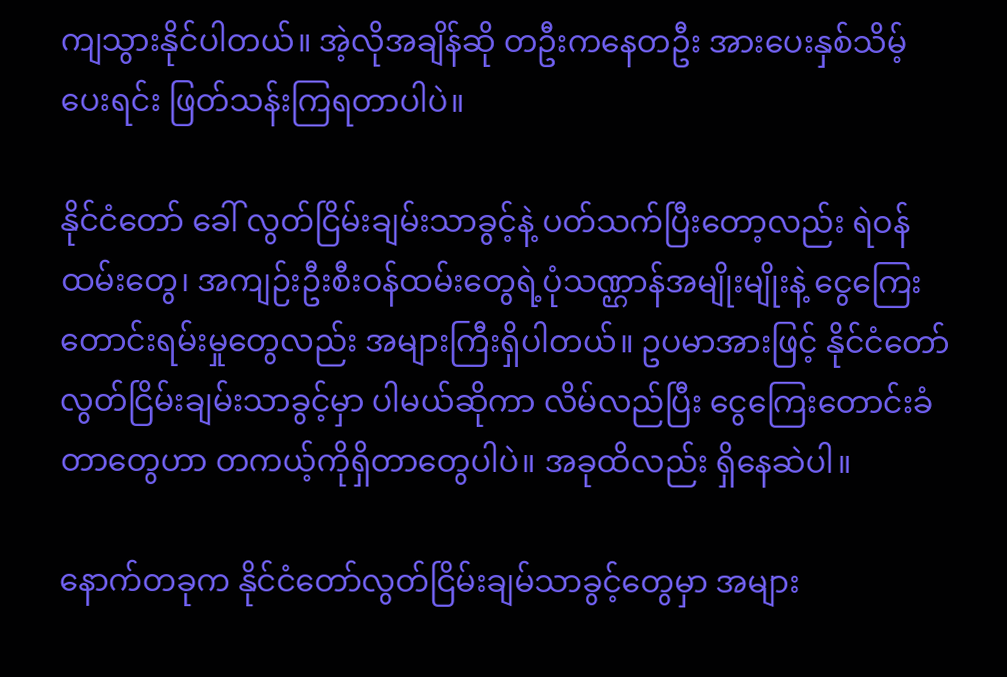ကျသွားနိုင်ပါတယ်။ အဲ့လိုအချိန်ဆို တဦးကနေတဦး အားပေးနှစ်သိမ့်ပေးရင်း ဖြတ်သန်းကြရတာပါပဲ။

နိုင်ငံတော် ခေါ် လွတ်ငြိမ်းချမ်းသာခွင့်နဲ့ ပတ်သက်ပြီးတော့လည်း ရဲဝန်ထမ်းတွေ၊ အကျဉ်းဦးစီးဝန်ထမ်းတွေရဲ့ပုံသဏ္ဌာန်အမျိုးမျိုးနဲ့ ငွေကြေးတောင်းရမ်းမှုတွေလည်း အများကြီးရှိပါတယ်။ ဥပမာအားဖြင့် နိုင်ငံတော်လွတ်ငြိမ်းချမ်းသာခွင့်မှာ ပါမယ်ဆိုကာ လိမ်လည်ပြီး ငွေကြေးတောင်းခံတာတွေဟာ တကယ့်ကိုရှိတာတွေပါပဲ။ အခုထိလည်း ရှိနေဆဲပါ။

နောက်တခုက နိုင်ငံတော်လွတ်ငြိမ်းချမ်သာခွင့်တွေမှာ အများ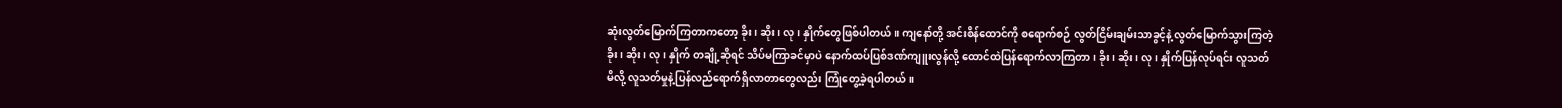ဆုံးလွတ်မြောက်ကြတာကတော့ ခိုး၊ ဆိုး၊ လု၊ နှိုက်တွေဖြစ်ပါတယ်။ ကျနော်တို့ အင်းစိန်ထောင်ကို စရောက်စဉ် လွတ်ငြိမ်းချမ်းသာခွင့်နဲ့ လွတ်မြောက်သွားကြတဲ့ ခိုး၊ ဆိုး၊ လု၊ နှိုက် တချို့ဆိုရင် သိပ်မကြာခင်မှာပဲ နောက်ထပ်ပြစ်ဒဏ်ကျူးလွန်လို့ ထောင်ထဲပြန်ရောက်လာကြတာ၊ ခိုး၊ ဆိုး၊ လု၊ နှိုက်ပြန်လုပ်ရင်း လူသတ်မိလို့ လူသတ်မှုနဲ့ပြန်လည်ရောက်ရှိလာတာတွေလည်း ကြုံတွေ့ခဲ့ရပါတယ်။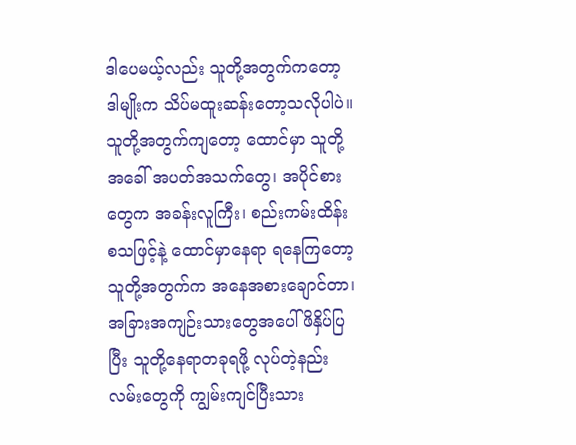ဒါပေမယ့်လည်း သူတို့အတွက်ကတော့ ဒါမျိုးက သိပ်မထူးဆန်းတော့သလိုပါပဲ။ သူတို့အတွက်ကျတော့ ထောင်မှာ သူတို့အခေါ် အပတ်အသက်တွေ၊ အပိုင်စားတွေက အခန်းလူကြီး၊ စည်းကမ်းထိန်း စသဖြင့်နဲ့ ထောင်မှာနေရာ ရနေကြတော့ သူတို့အတွက်က အနေအစားချောင်တာ၊ အခြားအကျဉ်းသားတွေအပေါ်ဖိနှိပ်ပြပြီး သူတို့နေရာတခုရဖို့ လုပ်တဲ့နည်းလမ်းတွေကို ကျွမ်းကျင်ပြီးသား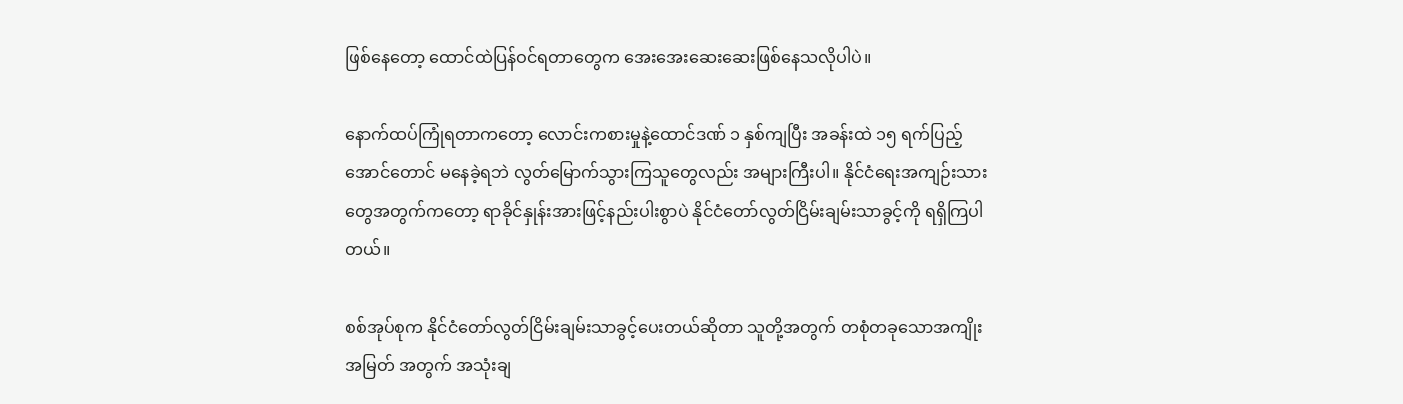ဖြစ်နေတော့ ထောင်ထဲပြန်ဝင်ရတာတွေက အေးအေးဆေးဆေးဖြစ်နေသလိုပါပဲ။

နောက်ထပ်ကြုံရတာကတော့ လောင်းကစားမှုနဲ့ထောင်ဒဏ် ၁ နှစ်ကျပြီး အခန်းထဲ ၁၅ ရက်ပြည့်အောင်တောင် မနေခဲ့ရဘဲ လွတ်မြောက်သွားကြသူတွေလည်း အများကြီးပါ။ နိုင်ငံရေးအကျဉ်းသားတွေအတွက်ကတော့ ရာခိုင်နှုန်းအားဖြင့်နည်းပါးစွာပဲ နိုင်ငံတော်လွတ်ငြိမ်းချမ်းသာခွင့်ကို ရရှိကြပါတယ်။

စစ်အုပ်စုက နိုင်ငံတော်လွတ်ငြိမ်းချမ်းသာခွင့်ပေးတယ်ဆိုတာ သူတို့အတွက် တစုံတခုသောအကျိုးအမြတ် အတွက် အသုံးချ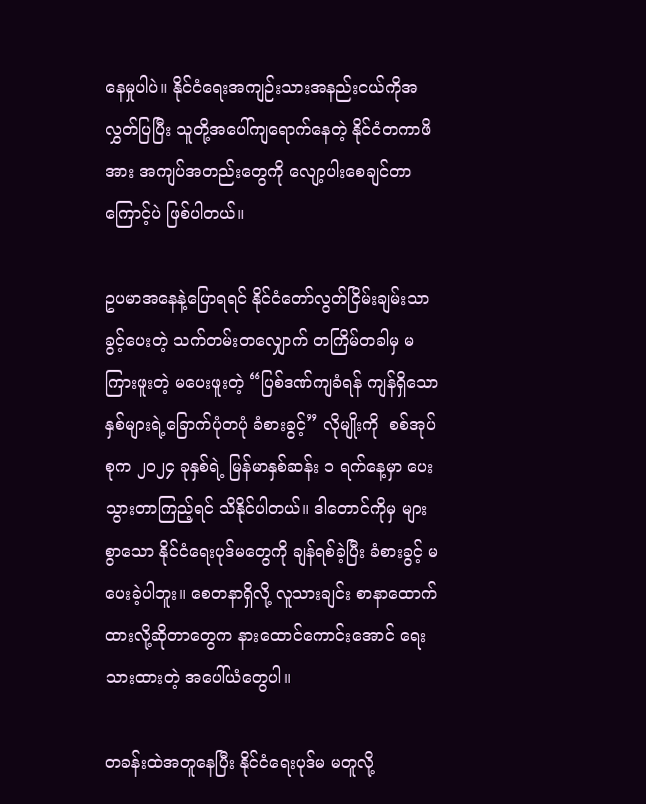နေမှုပါပဲ။ နိုင်ငံရေးအကျဉ်းသားအနည်းငယ်ကိုအလွှတ်ပြပြီး သူတို့အပေါ်ကျရောက်နေတဲ့ နိုင်ငံတကာဖိအား အကျပ်အတည်းတွေကို လျော့ပါးစေချင်တာကြောင့်ပဲ ဖြစ်ပါတယ်။

ဥပမာအနေနဲ့ပြောရရင် နိုင်ငံတော်လွတ်ငြိမ်းချမ်းသာခွင့်ပေးတဲ့ သက်တမ်းတလျှောက် တကြိမ်တခါမှ မကြားဖူးတဲ့ မပေးဖူးတဲ့ “ပြစ်ဒဏ်ကျခံရန် ကျန်ရှိသောနှစ်များရဲ့ခြောက်ပုံတပုံ ခံစားခွင့်” လိုမျိုးကို  စစ်အုပ်စုက ၂၀၂၄ ခုနှစ်ရဲ့ မြန်မာနှစ်ဆန်း ၁ ရက်နေ့မှာ ပေးသွားတာကြည့်ရင် သိနိုင်ပါတယ်။ ဒါတောင်ကိုမှ များစွာသော နိုင်ငံရေးပုဒ်မတွေကို ချန်ရစ်ခဲ့ပြီး ခံစားခွင့် မပေးခဲ့ပါဘူး။ စေတနာရှိလို့ လူသားချင်း စာနာထောက်ထားလို့ဆိုတာတွေက နားထောင်ကောင်းအောင် ရေးသားထားတဲ့ အပေါ်ယံတွေပါ။

တခန်းထဲအတူနေပြီး နိုင်ငံရေးပုဒ်မ မတူလို့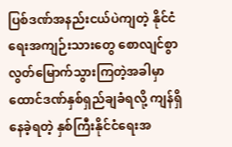ပြစ်ဒဏ်အနည်းငယ်ပဲကျတဲ့ နိုင်ငံရေးအကျဉ်းသားတွေ စောလျင်စွာလွတ်မြောက်သွားကြတဲ့အခါမှာ ထောင်ဒဏ်နှစ်ရှည်ချခံရလို့ ကျန်ရှိနေခဲ့ရတဲ့ နှစ်ကြီးနိုင်ငံရေးအ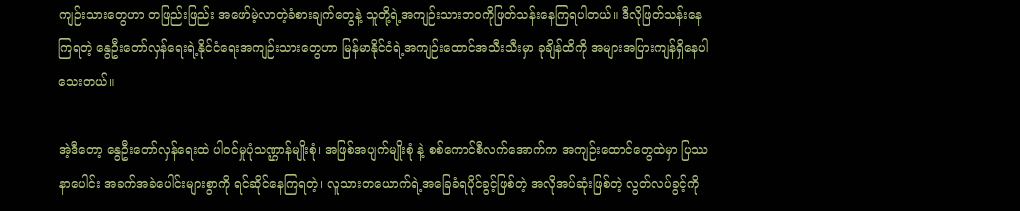ကျဉ်းသားတွေဟာ တဖြည်းဖြည်း အဖော်မဲ့လာတဲ့ခံစားချက်တွေနဲ့ သူတို့ရဲ့အကျဉ်းသားဘဝကိုဖြတ်သန်းနေကြရပါတယ်။ ဒီလိုဖြတ်သန်းနေကြရတဲ့ နွေဦးတော်လှန်ရေးရဲ့နိုင်ငံရေးအကျဉ်းသားတွေဟာ မြန်မာနိုင်ငံရဲ့အကျဉ်းထောင်အသီးသီးမှာ ခုချိန်ထိကို အများအပြားကျန်ရှိနေပါသေးတယ်။

အဲ့ဒီတော့ နွေဦးတော်လှန်ရေးထဲ ပါဝင်မှုပုံသဏ္ဌာန်မျိုးစုံ၊ အဖြစ်အပျက်မျိုးစုံ နဲ့ စစ်ကောင်စီလက်အောက်က အကျဉ်းထောင်တွေထဲမှာ ပြဿနာပေါင်း အခက်အခဲပေါင်းများစွာကို ရင်ဆိုင်နေကြရတဲ့၊ လူသားတယောက်ရဲ့အခြေခံရပိုင်ခွင့်ဖြစ်တဲ့ အလိုအပ်ဆုံးဖြစ်တဲ့ လွတ်လပ်ခွင့်ကို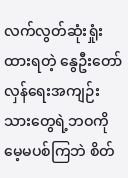လက်လွတ်ဆုံးရှုံးထားရတဲ့ နွေဦးတော်လှန်ရေးအကျဉ်းသားတွေရဲ့ဘဝကို မေ့မပစ်ကြဘဲ စိတ်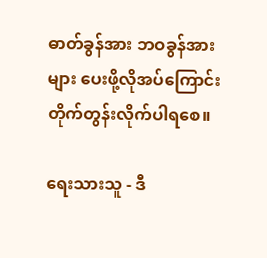ဓာတ်ခွန်အား ဘဝခွန်အားများ ပေးဖို့လိုအပ်ကြောင်း တိုက်တွန်းလိုက်ပါရစေ။

ရေးသားသူ - ဒီ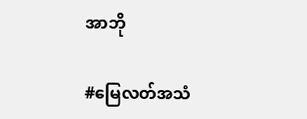အာဘို

#မြေလတ်အသံ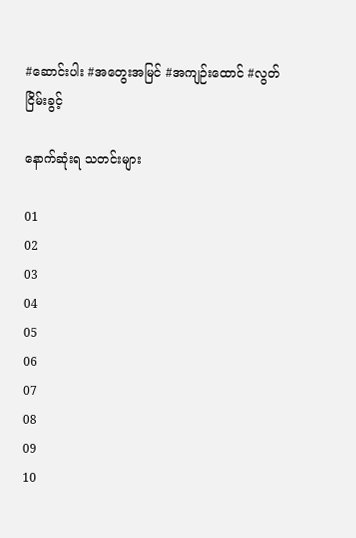#ဆောင်းပါး #အတွေးအမြင် #အကျဉ်းထောင် #လွတ်ငြိမ်းခွင့်

နောက်ဆုံးရ သတင်းများ

01
02
03
04
05
06
07
08
09
10